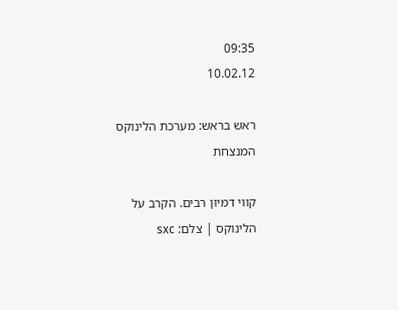09:35
10.02.12

ראש בראש: מערכת הלינוקס המנצחת

קווי דמיון רבים. הקרב על הלינוקס | צלם: sxc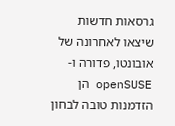גרסאות חדשות שיצאו לאחרונה של אובונטו, פדורה ו-openSUSE הן הזדמנות טובה לבחון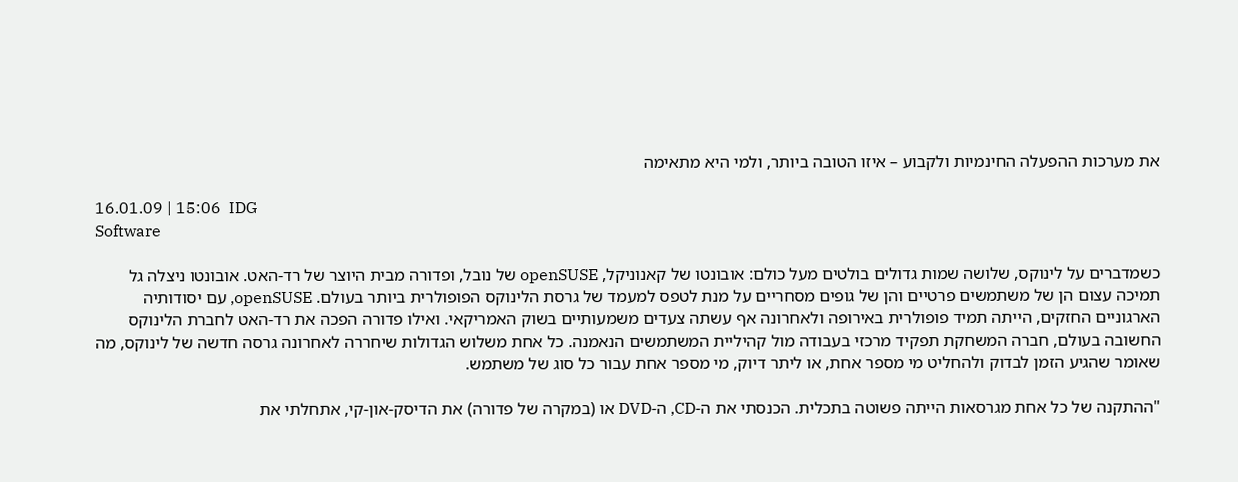את מערכות ההפעלה החינמיות ולקבוע – איזו הטובה ביותר, ולמי היא מתאימה

16.01.09 | 15:06  IDG
Software

כשמדברים על לינוקס, שלושה שמות גדולים בולטים מעל כולם: אובונטו של קאנוניקל, openSUSE של נובל, ופדורה מבית היוצר של רד-האט. אובונטו ניצלה גל תמיכה עצום הן של משתמשים פרטיים והן של גופים מסחריים על מנת לטפס למעמד של גרסת הלינוקס הפופולרית ביותר בעולם. openSUSE, עם יסודותיה הארגוניים החזקים, הייתה תמיד פופולרית באירופה ולאחרונה אף עשתה צעדים משמעותיים בשוק האמריקאי. ואילו פדורה הפכה את רד-האט לחברת הלינוקס החשובה בעולם, חברה המשחקת תפקיד מרכזי בעבודה מול קהיליית המשתמשים הנאמנה. כל אחת משלוש הגדולות שיחררה לאחרונה גרסה חדשה של לינוקס, מה שאומר שהגיע הזמן לבדוק ולהחליט מי מספר אחת, או ליתר דיוק, מי מספר אחת עבור כל סוג של משתמש.

"ההתקנה של כל אחת מגרסאות הייתה פשוטה בתכלית. הכנסתי את ה-CD, ה-DVD או (במקרה של פדורה) את הדיסק-און-קי, אתחלתי את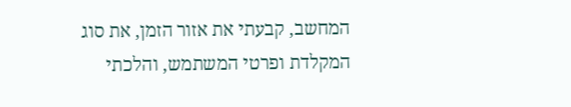המחשב, קבעתי את אזור הזמן, את סוג המקלדת ופרטי המשתמש, והלכתי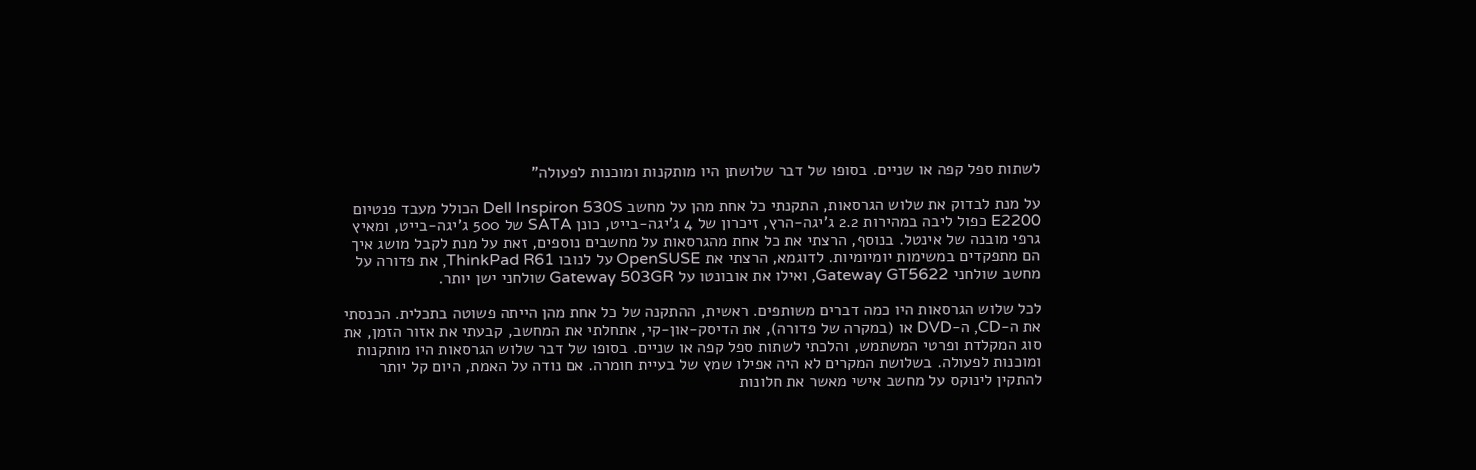לשתות ספל קפה או שניים. בסופו של דבר שלושתן היו מותקנות ומוכנות לפעולה"

על מנת לבדוק את שלוש הגרסאות, התקנתי כל אחת מהן על מחשב Dell Inspiron 530S הכולל מעבד פנטיום E2200 כפול ליבה במהירות 2.2 ג'יגה-הרץ, זיכרון של 4 ג'יגה-בייט, כונן SATA של 500 ג'יגה-בייט, ומאיץ גרפי מובנה של אינטל. בנוסף, הרצתי את כל אחת מהגרסאות על מחשבים נוספים, זאת על מנת לקבל מושג איך הם מתפקדים במשימות יומיומיות. לדוגמא, הרצתי את OpenSUSE על לנובו ThinkPad R61, את פדורה על מחשב שולחני Gateway GT5622, ואילו את אובונטו על Gateway 503GR שולחני ישן יותר.

לכל שלוש הגרסאות היו כמה דברים משותפים. ראשית, ההתקנה של כל אחת מהן הייתה פשוטה בתכלית. הכנסתי את ה-CD, ה-DVD או (במקרה של פדורה), את הדיסק-און-קי, אתחלתי את המחשב, קבעתי את אזור הזמן, את סוג המקלדת ופרטי המשתמש, והלכתי לשתות ספל קפה או שניים. בסופו של דבר שלוש הגרסאות היו מותקנות ומוכנות לפעולה. בשלושת המקרים לא היה אפילו שמץ של בעיית חומרה. אם נודה על האמת, היום קל יותר להתקין לינוקס על מחשב אישי מאשר את חלונות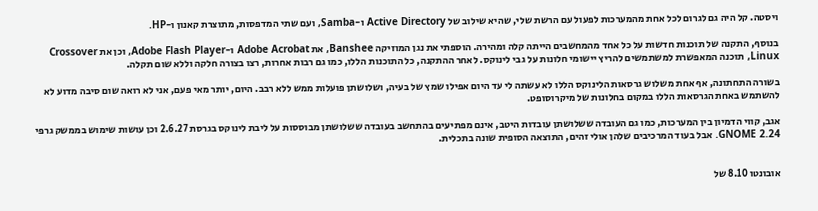ויסטה. קל היה גם לגרום לכל אחת מהמערכות לפעול עם הרשת שלי, שהיא שילוב של Active Directory ו-Samba, ועם שתי המדפסות, מתוצרת קאנון ו-HP.

בנוסף, התקנה של תוכנות חדשות על כל אחד מהמחשבים הייתה קלה ומהירה. הוספתי את נגן המוזיקה Banshee, את Adobe Acrobat ו-Adobe Flash Player, וכן את Crossover Linux, תוכנה המאפשרת למשתמשים להריץ יישומי חלונות על גבי לינוקס. לאחר ההתקנה, כל התוכנות הללו, כמו גם רבות אחרות, רצו בצורה חלקה וללא שום תקלה.

בשורה התחתונה, אף אחת משלוש גרסאות הלינוקס הללו לא עשתה לי עד היום אפילו שמץ של בעיה, ושלושתן פועלות ממש ללא רבב. היום, יותר מאי פעם, אני לא רואה שום סיבה מדוע לא להשתמש באחת הגרסאות הללו במקום בחלונות של מיקרוסופט.

אגב, קווי הדמיון בין המערכות, כמו גם העובדה ששלושתן עובדות היטב, אינם מפתיעים בהתחשב בעובדה ששלושתן מבוססות על ליבת לינוקס בגרסת 2.6.27 וכן עושות שימוש בממשק גרפי GNOME 2.24. אבל בעוד המרכיבים שלהן אולי זהים, התוצאה הסופית שונה בתכלית.


אובונטו 8.10 של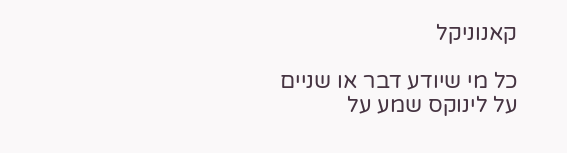קאנוניקל

כל מי שיודע דבר או שניים על לינוקס שמע על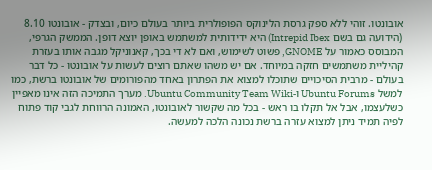אובונטו. זוהי ללא ספק גרסת הלינוקס הפופולרית ביותר בעולם כיום, ובצדק - אובונטו 8.10 (הידועה גם בשם Intrepid Ibex) היא ידידותית למשתמש באופן יוצא דופן. הממשק הגרפי, המבוסס כאמור על GNOME, פשוט לשימוש, ואם לא די בכך, קאנוניקל מגבה אותו בעזרת קהיליית משתמשים חזקה במיוחד. אם יש משהו שאתם רוצים לעשות על אובונטו - כל דבר בעולם - מרבית הסיכויים שתוכלו למצוא את הפתרון באחד מהפורומים של אובונטו ברשת, כמו למשל Ubuntu Forums ו-Ubuntu Community Team Wiki. מערך התמיכה הזה אינו מאפיין כשלעצמו, אבל אל תקלו בו ראש - בכל מה שקשור לאובונטו, האמונה הרווחת לגבי קוד פתוח לפיה תמיד ניתן למצוא עזרה ברשת נכונה הלכה למעשה.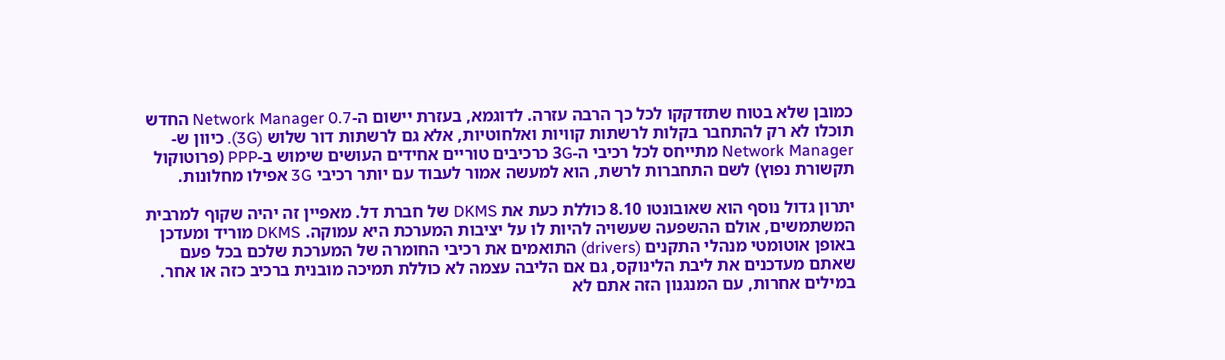כמובן שלא בטוח שתזדקקו לכל כך הרבה עזרה. לדוגמא, בעזרת יישום ה-Network Manager 0.7 החדש תוכלו לא רק להתחבר בקלות לרשתות קוויות ואלחוטיות, אלא גם לרשתות דור שלוש (3G). כיוון ש-Network Manager מתייחס לכל רכיבי ה-3G כרכיבים טוריים אחידים העושים שימוש ב-PPP (פרוטוקול תקשורת נפוץ) לשם התחברות לרשת, הוא למעשה אמור לעבוד עם יותר רכיבי 3G אפילו מחלונות.

יתרון גדול נוסף הוא שאובונטו 8.10 כוללת כעת את DKMS של חברת דל. מאפיין זה יהיה שקוף למרבית המשתמשים, אולם ההשפעה שעשויה להיות לו על יציבות המערכת היא עמוקה. DKMS מוריד ומעדכן באופן אוטומטי מנהלי התקנים (drivers) התואמים את רכיבי החומרה של המערכת שלכם בכל פעם שאתם מעדכנים את ליבת הלינוקס, גם אם הליבה עצמה לא כוללת תמיכה מובנית ברכיב כזה או אחר. במילים אחרות, עם המנגנון הזה אתם לא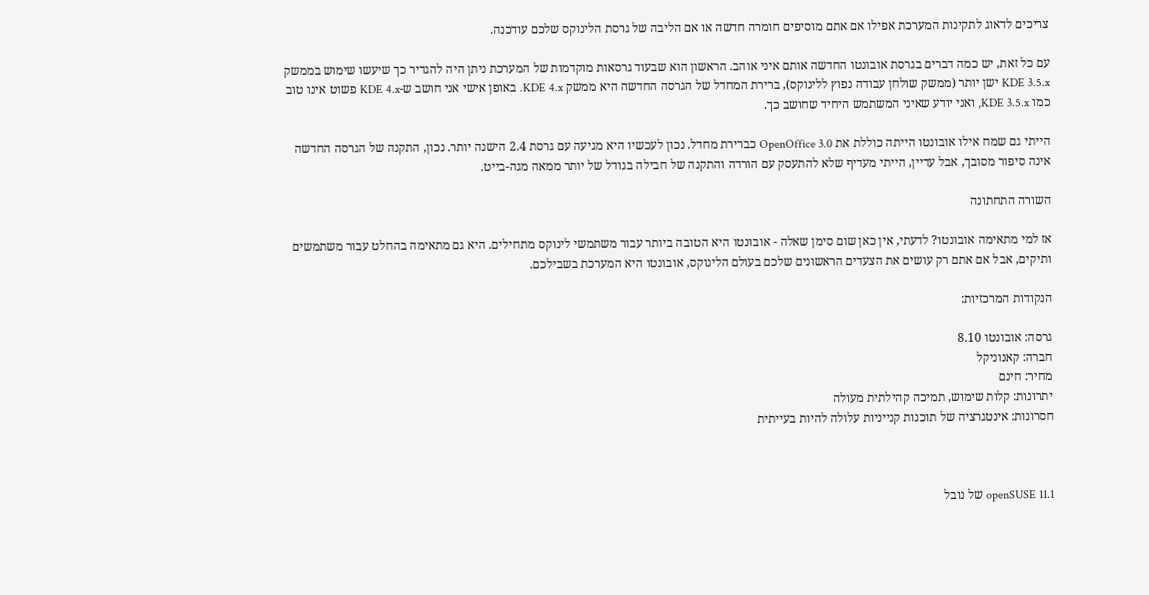צריכים לדאוג לתקינות המערכת אפילו אם אתם מוסיפים חומרה חדשה או אם הליבה של גרסת הלינוקס שלכם עודכנה.

עם כל זאת, יש כמה דברים בגרסת אובונטו החדשה אותם איני אוהב. הראשון הוא שבעוד גרסאות מוקדמות של המערכת ניתן היה להגדיר כך שיעשו שימוש בממשק KDE 3.5.x ישן יותר (ממשק שולחן עבודה נפוץ ללינוקס), ברירת המחדל של הגרסה החדשה היא ממשק KDE 4.x. באופן אישי אני חושב ש-KDE 4.x פשוט אינו טוב כמו KDE 3.5.x, ואני יודע שאיני המשתמש היחיד שחושב כך.

הייתי גם שמח אילו אובונטו הייתה כוללת את OpenOffice 3.0 כברירת מחדל. נכון לעכשיו היא מגיעה עם גרסת 2.4 הישנה יותר. נכון, התקנה של הגרסה החדשה אינה סיפור מסובך, אבל עדיין, הייתי מעדיף שלא להתעסק עם הורדה והתקנה של חבילה בגודל של יותר ממאה מגה-בייט.

השורה התחתונה

אז למי מתאימה אובונטו? לדעתי, אין כאן שום סימן שאלה - אובונטו היא הטובה ביותר עבור משתמשי לינוקס מתחילים. היא גם מתאימה בהחלט עבור משתמשים ותיקים, אבל אם אתם רק עושים את הצעדים הראשונים שלכם בעולם הלינוקס, אובונטו היא המערכת בשבילכם.

הנקודות המרכזיות:

גרסה: אובונטו 8.10
חברה: קאנוניקל
מחיר: חינם
יתרונות: קלות שימוש, תמיכה קהילתית מעולה
חסרונות: אינטגרציה של תוכנות קנייניות עלולה להיות בעייתית



openSUSE 11.1 של נובל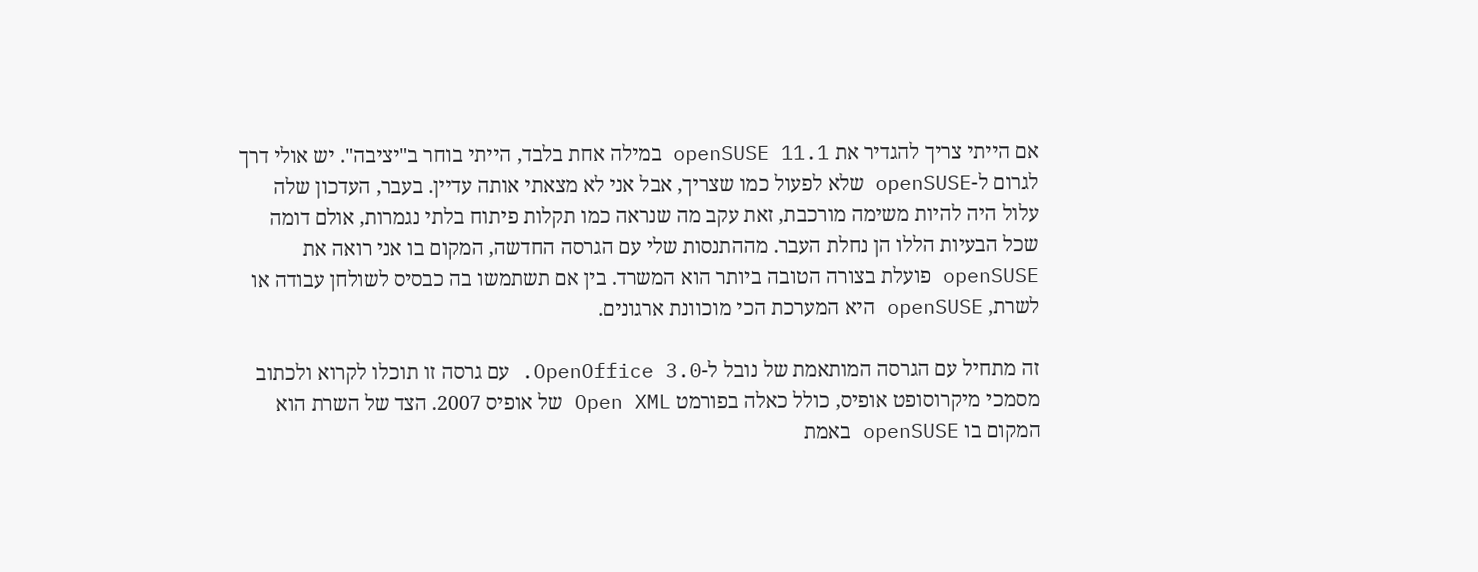אם הייתי צריך להגדיר את openSUSE 11.1 במילה אחת בלבד, הייתי בוחר ב"יציבה". יש אולי דרך לגרום ל-openSUSE שלא לפעול כמו שצריך, אבל אני לא מצאתי אותה עדיין. בעבר, העדכון שלה עלול היה להיות משימה מורכבת, זאת עקב מה שנראה כמו תקלות פיתוח בלתי נגמרות, אולם דומה שכל הבעיות הללו הן נחלת העבר. מההתנסות שלי עם הגרסה החדשה, המקום בו אני רואה את openSUSE פועלת בצורה הטובה ביותר הוא המשרד. בין אם תשתמשו בה כבסיס לשולחן עבודה או לשרת, openSUSE היא המערכת הכי מוכוונת ארגונים.

זה מתחיל עם הגרסה המותאמת של נובל ל-OpenOffice 3.0. עם גרסה זו תוכלו לקרוא ולכתוב מסמכי מיקרוסופט אופיס, כולל כאלה בפורמט Open XML של אופיס 2007. הצד של השרת הוא המקום בו openSUSE באמת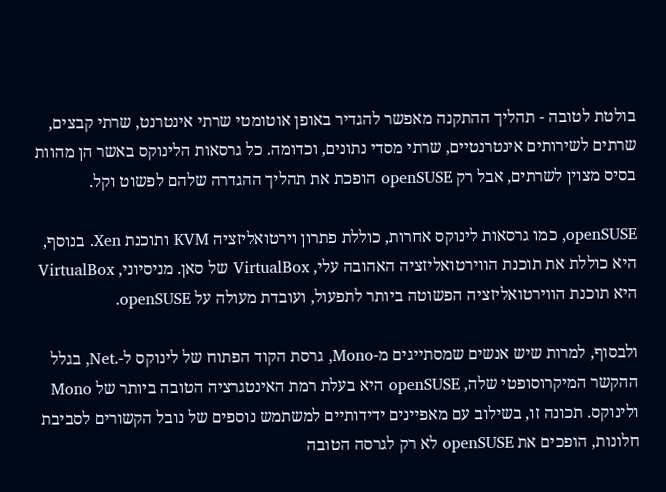בולטת לטובה - תהליך ההתקנה מאפשר להגדיר באופן אוטומטי שרתי אינטרנט, שרתי קבצים, שרתים לשירותים אינטרנטיים, שרתי מסדי נתונים, וכדומה. כל גרסאות הלינוקס באשר הן מהוות בסיס מצוין לשרתים, אבל רק openSUSE הופכת את תהליך ההגדרה שלהם לפשוט וקל.

openSUSE, כמו גרסאות לינוקס אחרות, כוללת פתרון וירטואליזציה KVM ותוכנת Xen. בנוסף, היא כוללת את תוכנת הווירטואליזציה האהובה עלי, VirtualBox של סאן. מניסיוני, VirtualBox היא תוכנת הווירטואליזציה הפשוטה ביותר לתפעול, ועובדת מעולה על openSUSE.

ולבסוף, למרות שיש אנשים שמסתייגים מ-Mono, גרסת הקוד הפתוח של לינוקס ל-.Net, בגלל ההקשר המיקרוסופטי שלה, openSUSE היא בעלת רמת האינטגרציה הטובה ביותר של Mono ולינוקס. תכונה זו, בשילוב עם מאפיינים ידידותיים למשתמש נוספים של נובל הקשורים לסביבת חלונות, הופכים את openSUSE לא רק לגרסה הטובה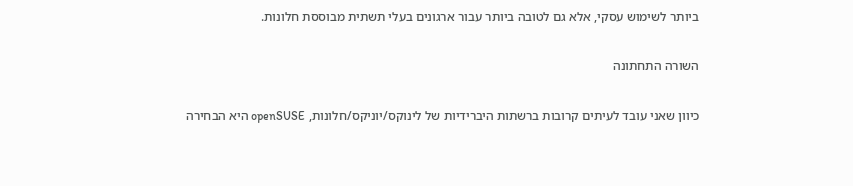ביותר לשימוש עסקי, אלא גם לטובה ביותר עבור ארגונים בעלי תשתית מבוססת חלונות.

השורה התחתונה

כיוון שאני עובד לעיתים קרובות ברשתות היברידיות של לינוקס/יוניקס/חלונות, openSUSE היא הבחירה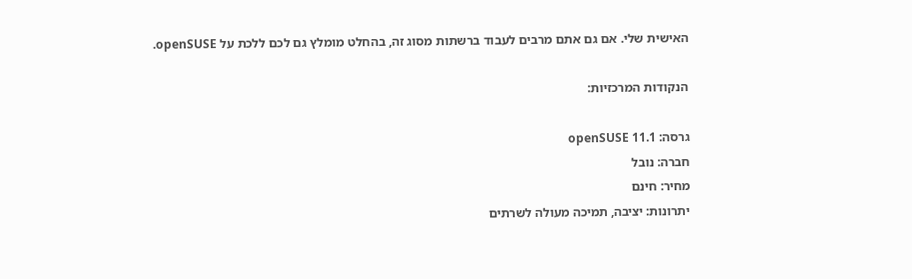האישית שלי. אם גם אתם מרבים לעבוד ברשתות מסוג זה, בהחלט מומלץ גם לכם ללכת על openSUSE.

הנקודות המרכזיות:

גרסה: openSUSE 11.1
חברה: נובל
מחיר: חינם
יתרונות: יציבה, תמיכה מעולה לשרתים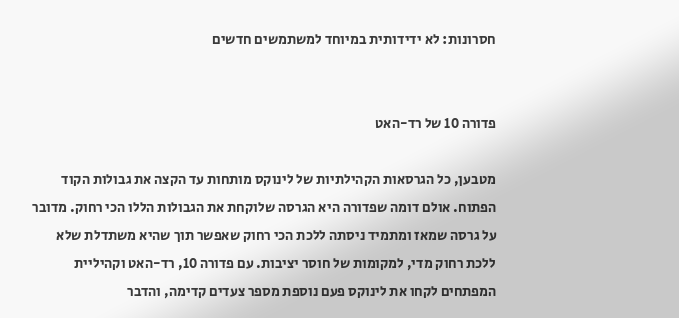חסרונות: לא ידידותית במיוחד למשתמשים חדשים


פדורה 10 של רד-האט

מטבען, כל הגרסאות הקהילתיות של לינוקס מותחות עד הקצה את גבולות הקוד הפתוח. אולם דומה שפדורה היא הגרסה שלוקחת את הגבולות הללו הכי רחוק. מדובר על גרסה שמאז ומתמיד ניסתה ללכת הכי רחוק שאפשר תוך שהיא משתדלת שלא ללכת רחוק מדי, למקומות של חוסר יציבות. עם פדורה 10, רד-האט וקהיליית המפתחים לקחו את לינוקס פעם נוספת מספר צעדים קדימה, והדבר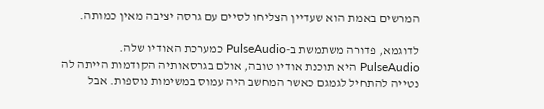המרשים באמת הוא שעדיין הצליחו לסיים עם גרסה יציבה מאין כמותה.

לדוגמא, פדורה משתמשת ב-PulseAudio כמערכת האודיו שלה. PulseAudio היא תוכנת אודיו טובה, אולם בגרסאותיה הקודמות הייתה לה נטייה להתחיל לגמגם כאשר המחשב היה עמוס במשימות נוספות. אבל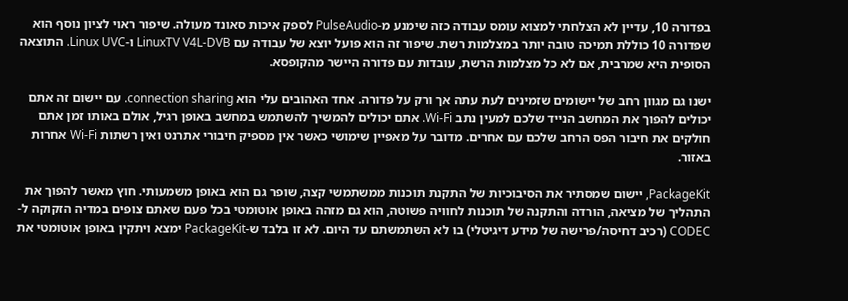בפדורה 10, עדיין לא הצלחתי למצוא עומס עבודה כזה שימנע מ-PulseAudio לספק איכות סאונד מעולה. שיפור ראוי לציון נוסף הוא שפדורה 10 כוללת תמיכה טובה יותר במצלמות רשת. שיפור זה הוא פועל יוצא של עבודה עם LinuxTV V4L-DVB ו-Linux UVC. התוצאה הסופית היא שמרבית, אם לא כל מצלמות הרשת, עובדות עם פדורה היישר מהקופסא.

ישנו גם מגוון רחב של יישומים שזמינים לעת עתה אך ורק על פדורה. אחד האהובים עלי הוא connection sharing. עם יישום זה אתם יכולים להפוך את המחשב הנייד שלכם למעין נתב Wi-Fi. אתם יכולים להמשיך להשתמש במחשב באופן רגיל, אולם באותו זמן אתם חולקים את חיבור הפס הרחב שלכם עם אחרים. מדובר על מאפיין שימושי כאשר אין מספיק חיבורי אתרנט ואין רשתות Wi-Fi אחרות באזור.

PackageKit, יישום שמסתיר את הסיבוכיות של התקנת תוכנות ממשתמשי קצה, שופר גם הוא באופן משמעותי. חוץ מאשר להפוך את התהליך של מציאה, הורדה והתקנה של תוכנות לחוויה פשוטה, הוא גם מזהה באופן אוטומטי בכל פעם שאתם צופים במדיה הזקוקה ל-CODEC (רכיב דחיסה/פרישה של מידע דיגיטלי) בו לא השתמשתם עד היום. לא זו בלבד ש-PackageKit ימצא ויתקין באופן אוטומטי את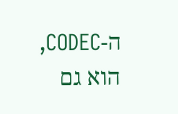ה-CODEC, הוא גם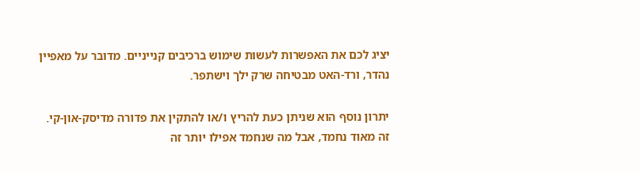יציג לכם את האפשרות לעשות שימוש ברכיבים קנייניים. מדובר על מאפיין נהדר, ורד-האט מבטיחה שרק ילך וישתפר.

יתרון נוסף הוא שניתן כעת להריץ ו/או להתקין את פדורה מדיסק-און-קי. זה מאוד נחמד, אבל מה שנחמד אפילו יותר זה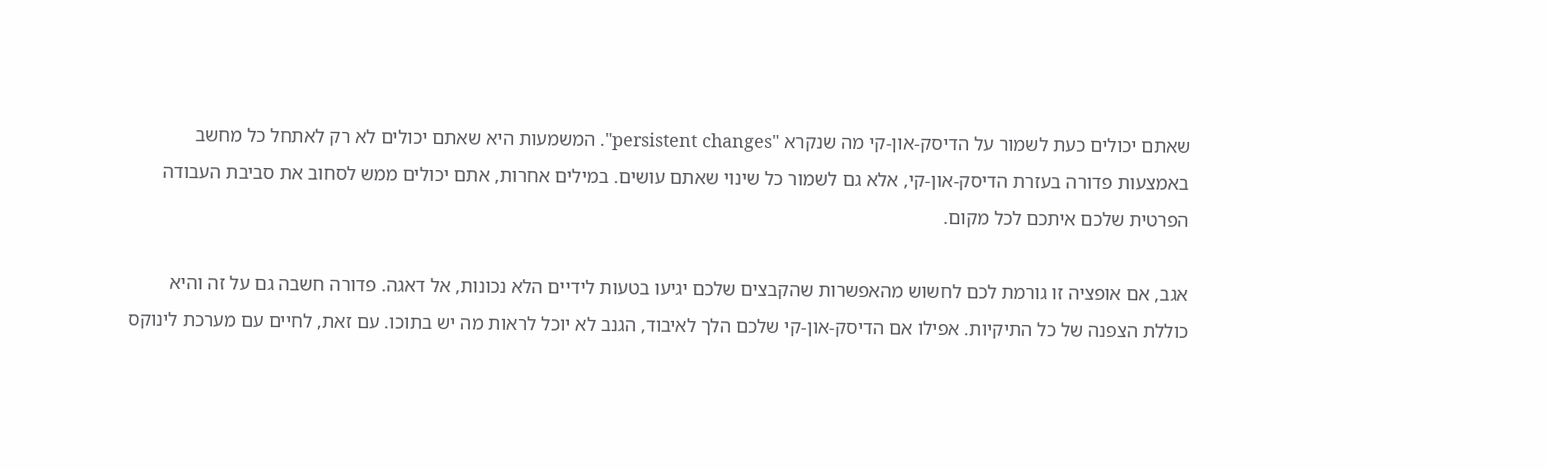שאתם יכולים כעת לשמור על הדיסק-און-קי מה שנקרא "persistent changes". המשמעות היא שאתם יכולים לא רק לאתחל כל מחשב באמצעות פדורה בעזרת הדיסק-און-קי, אלא גם לשמור כל שינוי שאתם עושים. במילים אחרות, אתם יכולים ממש לסחוב את סביבת העבודה הפרטית שלכם איתכם לכל מקום.

אגב, אם אופציה זו גורמת לכם לחשוש מהאפשרות שהקבצים שלכם יגיעו בטעות לידיים הלא נכונות, אל דאגה. פדורה חשבה גם על זה והיא כוללת הצפנה של כל התיקיות. אפילו אם הדיסק-און-קי שלכם הלך לאיבוד, הגנב לא יוכל לראות מה יש בתוכו. עם זאת, לחיים עם מערכת לינוקס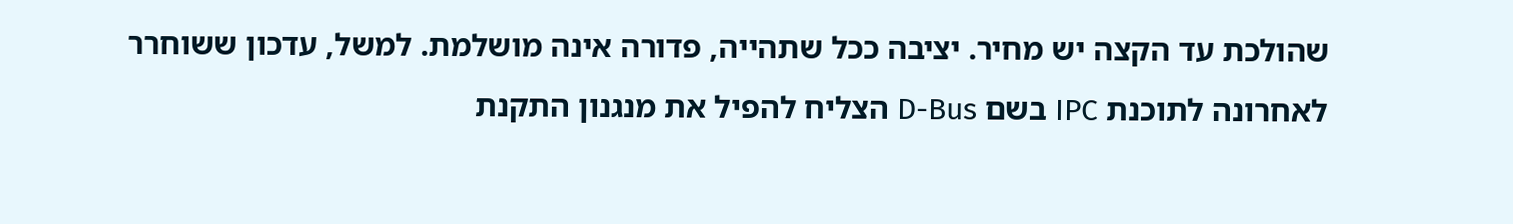שהולכת עד הקצה יש מחיר. יציבה ככל שתהייה, פדורה אינה מושלמת. למשל, עדכון ששוחרר לאחרונה לתוכנת IPC בשם D-Bus הצליח להפיל את מנגנון התקנת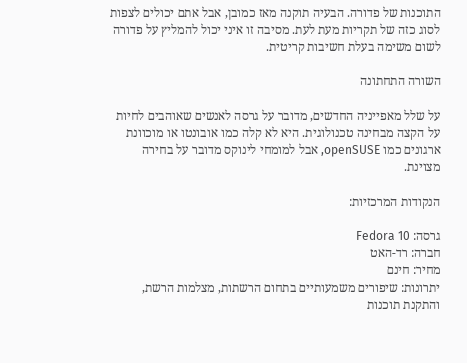התוכנות של פדורה. הבעיה תוקנה מאז כמובן, אבל אתם יכולים לצפות לסוג כזה של תקריות מעת לעת. מסיבה זו איני יכול להמליץ על פדורה לשום משימה בעלת חשיבות קריטית.

השורה התחתונה

על שלל מאפייניה החדשים, מדובר על גרסה לאנשים שאוהבים לחיות על הקצה מבחינה טכנולוגית. היא לא קלה כמו אובונטו או מוכוונת ארגונים כמו openSUSE, אבל למומחי לינוקס מדובר על בחירה מצוינת.

הנקודות המרכזיות:

גרסה: Fedora 10
חברה: רד-האט
מחיר: חינם
יתרונות: שיפורים משמעותיים בתחום הרשתות, מצלמות הרשת, והתקנת תוכנות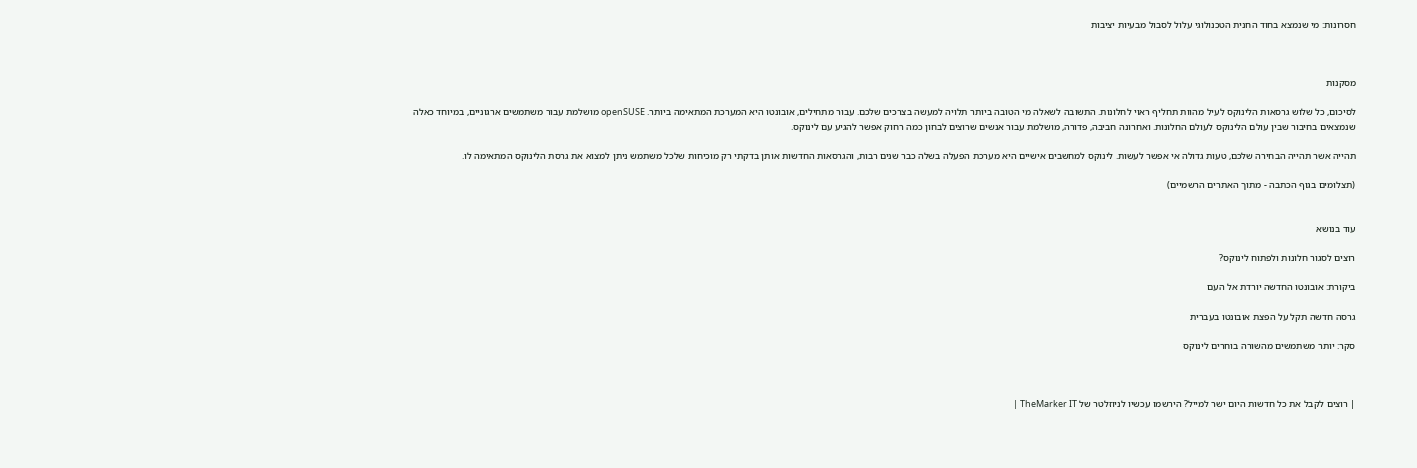חסרונות: מי שנמצא בחוד החנית הטכנולוגי עלול לסבול מבעיות יציבות



מסקנות

לסיכום, כל שלוש גרסאות הלינוקס לעיל מהוות תחליף ראוי לחלונות. התשובה לשאלה מי הטובה ביותר תלויה למעשה בצרכים שלכם. עבור מתחילים, אובונטו היא המערכת המתאימה ביותר. openSUSE מושלמת עבור משתמשים ארגוניים, במיוחד כאלה שנמצאים בחיבור שבין עולם הלינוקס לעולם החלונות. ואחרונה חביבה, פדורה, מושלמת עבור אנשים שרוצים לבחון כמה רחוק אפשר להגיע עם לינוקס.

תהייה אשר תהייה הבחירה שלכם, טעות גדולה אי אפשר לעשות. לינוקס למחשבים אישיים היא מערכת הפעלה בשלה כבר שנים רבות, והגרסאות החדשות אותן בדקתי רק מוכיחות שלכל משתמש ניתן למצוא את גרסת הלינוקס המתאימה לו.

(תצלומים בגוף הכתבה - מתוך האתרים הרשמיים)


עוד בנושא

רוצים לסגור חלונות ולפתוח לינוקס?

ביקורת: אובונטו החדשה יורדת אל העם

גרסה חדשה תקל על הפצת אובונטו בעברית

סקר: יותר משתמשים מהשורה בוחרים לינוקס



| רוצים לקבל את כל חדשות היום ישר למייל? הירשמו עכשיו לניוזלטר של TheMarker IT |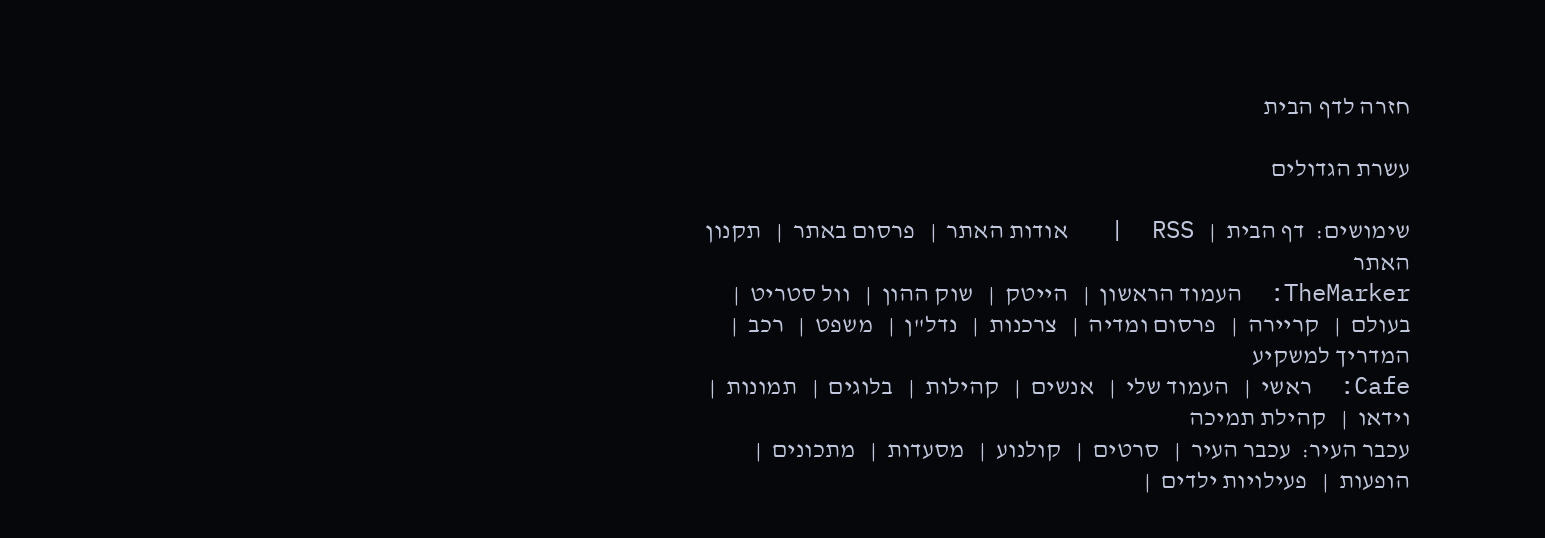חזרה לדף הבית

עשרת הגדולים

שימושים:  דף הבית  |   RSS  |   אודות האתר  |   פרסום באתר  |   תקנון האתר
TheMarker:  העמוד הראשון  |   הייטק  |   שוק ההון  |   וול סטריט  |   בעולם  |   קריירה  |   פרסום ומדיה  |   צרכנות  |   נדל"ן  |   משפט  |   רכב  |   המדריך למשקיע
Cafe:  ראשי  |   העמוד שלי  |   אנשים  |   קהילות  |   בלוגים  |   תמונות  |   וידאו  |   קהילת תמיכה
עכבר העיר:  עכבר העיר  |   סרטים  |   קולנוע  |   מסעדות  |   מתכונים  |   הופעות  |   פעילויות ילדים  |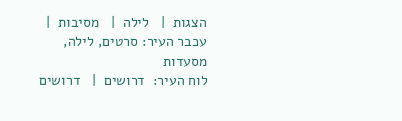הצגות  |   לילה  |   מסיבות  |   עכבר העיר: סרטים, לילה, מסעדות
לוח העיר:  דרושים  |   דרושים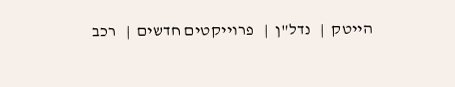הייטק  |   נדל"ן  |   פרוייקטים חדשים  |   רכב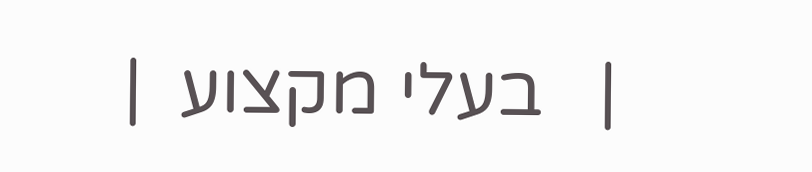|   בעלי מקצוע  |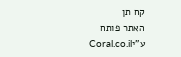קח תן
האתר פותח ע"יCoral.co.il